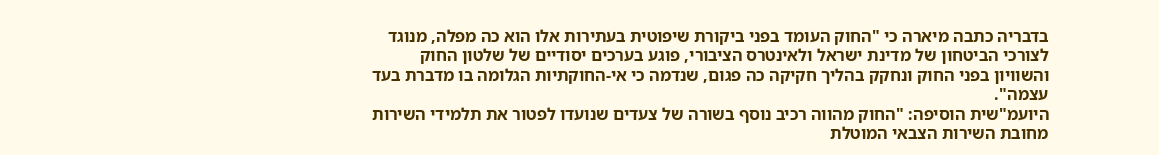בדבריה כתבה מיארה כי "החוק העומד בפני ביקורת שיפוטית בעתירות אלו הוא כה מפלה, מנוגד לצורכי הביטחון של מדינת ישראל ולאינטרס הציבורי, פוגע בערכים יסודיים של שלטון החוק והשוויון בפני החוק ונחקק בהליך חקיקה כה פגום, שנדמה כי אי-החוקתיות הגלומה בו מדברת בעד עצמה".
היועמ"שית הוסיפה: "החוק מהווה רכיב נוסף בשורה של צעדים שנועדו לפטור את תלמידי השירות מחובת השירות הצבאי המוטלת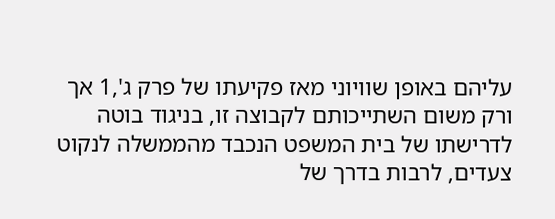עליהם באופן שוויוני מאז פקיעתו של פרק ג',1 אך ורק משום השתייכותם לקבוצה זו, בניגוד בוטה לדרישתו של בית המשפט הנכבד מהממשלה לנקוט צעדים, לרבות בדרך של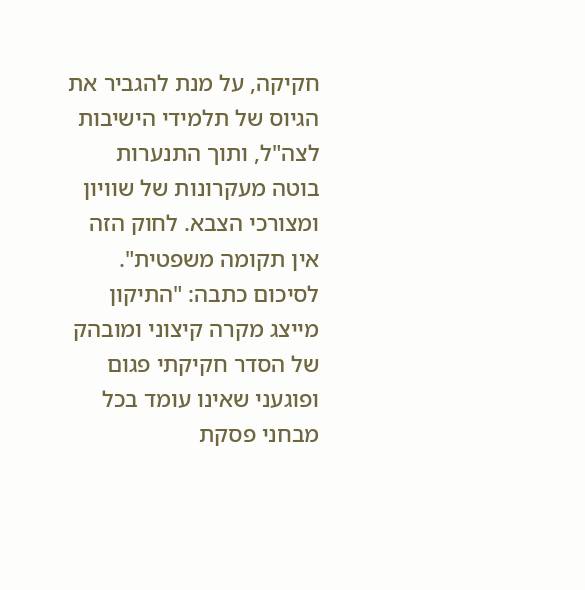חקיקה, על מנת להגביר את הגיוס של תלמידי הישיבות לצה"ל, ותוך התנערות בוטה מעקרונות של שוויון ומצורכי הצבא. לחוק הזה אין תקומה משפטית".
לסיכום כתבה: "התיקון מייצג מקרה קיצוני ומובהק של הסדר חקיקתי פגום ופוגעני שאינו עומד בכל מבחני פסקת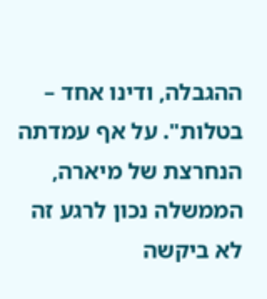ההגבלה, ודינו אחד – בטלות". על אף עמדתה הנחרצת של מיארה, הממשלה נכון לרגע זה לא ביקשה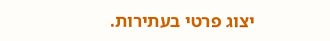יצוג פרטי בעתירות.